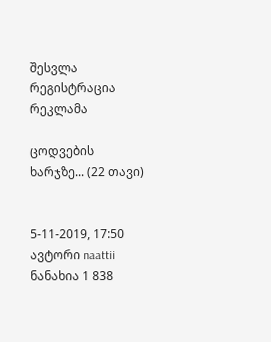შესვლა
რეგისტრაცია
რეკლამა

ცოდვების ხარჯზე... (22 თავი)


5-11-2019, 17:50
ავტორი naattii
ნანახია 1 838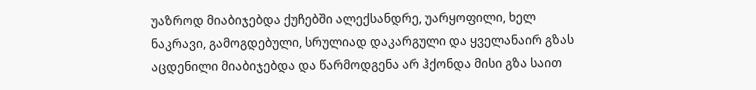უაზროდ მიაბიჯებდა ქუჩებში ალექსანდრე, უარყოფილი, ხელ ნაკრავი, გამოგდებული, სრულიად დაკარგული და ყველანაირ გზას აცდენილი მიაბიჯებდა და წარმოდგენა არ ჰქონდა მისი გზა საით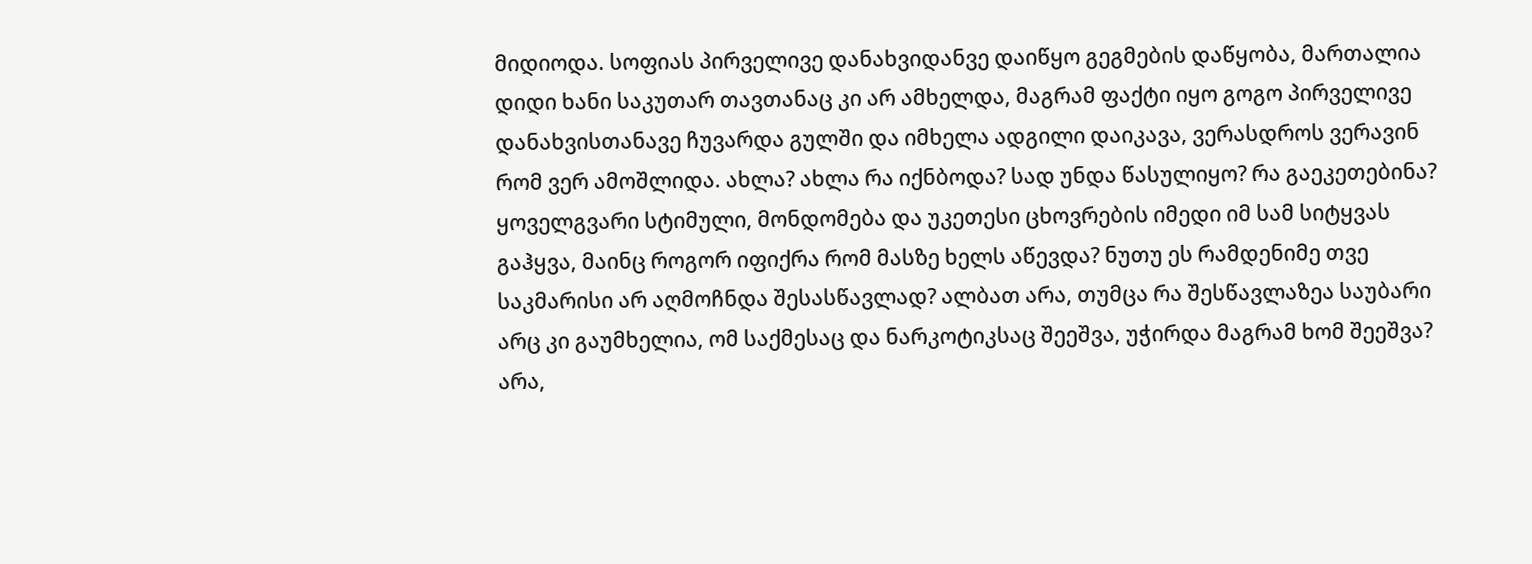მიდიოდა. სოფიას პირველივე დანახვიდანვე დაიწყო გეგმების დაწყობა, მართალია დიდი ხანი საკუთარ თავთანაც კი არ ამხელდა, მაგრამ ფაქტი იყო გოგო პირველივე დანახვისთანავე ჩუვარდა გულში და იმხელა ადგილი დაიკავა, ვერასდროს ვერავინ რომ ვერ ამოშლიდა. ახლა? ახლა რა იქნბოდა? სად უნდა წასულიყო? რა გაეკეთებინა? ყოველგვარი სტიმული, მონდომება და უკეთესი ცხოვრების იმედი იმ სამ სიტყვას გაჰყვა, მაინც როგორ იფიქრა რომ მასზე ხელს აწევდა? ნუთუ ეს რამდენიმე თვე საკმარისი არ აღმოჩნდა შესასწავლად? ალბათ არა, თუმცა რა შესწავლაზეა საუბარი არც კი გაუმხელია, ომ საქმესაც და ნარკოტიკსაც შეეშვა, უჭირდა მაგრამ ხომ შეეშვა? არა,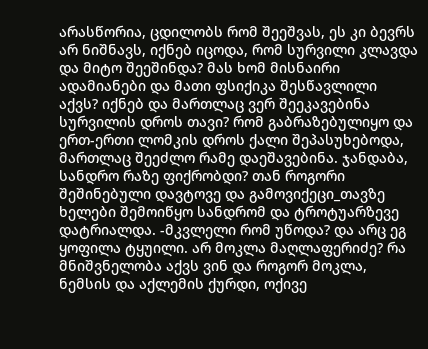არასწორია, ცდილობს რომ შეეშვას, ეს კი ბევრს არ ნიშნავს, იქნებ იცოდა, რომ სურვილი კლავდა და მიტო შეეშინდა? მას ხომ მისნაირი ადამიანები და მათი ფსიქიკა შესწავლილი აქვს? იქნებ და მართლაც ვერ შეეკავებინა სურვილის დროს თავი? რომ გაბრაზებულიყო და ერთ-ერთი ლომკის დროს ქალი შეპასუხებოდა, მართლაც შეეძლო რამე დაეშავებინა. ჯანდაბა, სანდრო რაზე ფიქრობდი? თან როგორი შეშინებული დავტოვე და გამოვიქეცი_თავზე ხელები შემოიწყო სანდრომ და ტროტუარზევე დატრიალდა. -მკვლელი რომ უწოდა? და არც ეგ ყოფილა ტყუილი. არ მოკლა მაღლაფერიძე? რა მნიშვნელობა აქვს ვინ და როგორ მოკლა, ნემსის და აქლემის ქურდი, ოქივე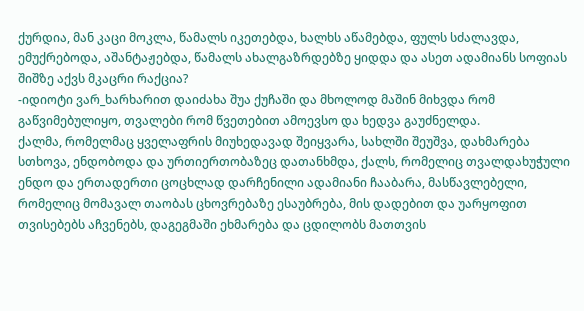ქურდია, მან კაცი მოკლა, წამალს იკეთებდა, ხალხს აწამებდა, ფულს სძალავდა, ემუქრებოდა, აშანტაჟებდა, წამალს ახალგაზრდებზე ყიდდა და ასეთ ადამიანს სოფიას შიშზე აქვს მკაცრი რაქცია?
-იდიოტი ვარ_ხარხარით დაიძახა შუა ქუჩაში და მხოლოდ მაშინ მიხვდა რომ გაწვიმებულიყო, თვალები რომ წვეთებით ამოევსო და ხედვა გაუძნელდა.
ქალმა, რომელმაც ყველაფრის მიუხედავად შეიყვარა, სახლში შეუშვა, დახმარება სთხოვა, ენდობოდა და ურთიერთობაზეც დათანხმდა, ქალს, რომელიც თვალდახუჭული ენდო და ერთადერთი ცოცხლად დარჩენილი ადამიანი ჩააბარა, მასწავლებელი, რომელიც მომავალ თაობას ცხოვრებაზე ესაუბრება, მის დადებით და უარყოფით თვისებებს აჩვენებს, დაგეგმაში ეხმარება და ცდილობს მათთვის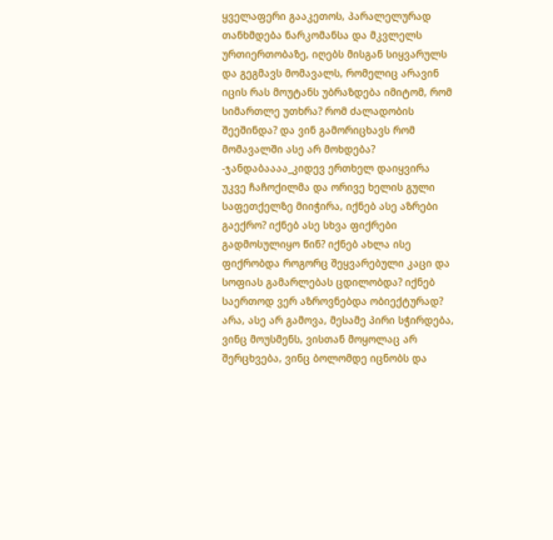ყველაფერი გააკეთოს, პარალელურად თანხმდება ნარკომანსა და მკვლელს ურთიერთობაზე, იღებს მისგან სიყვარულს და გეგმავს მომავალს, რომელიც არავინ იცის რას მოუტანს უბრაზდება იმიტომ, რომ სიმართლე უთხრა? რომ ძალადობის შეეშინდა? და ვინ გამორიცხავს რომ მომავალში ასე არ მოხდება?
-ჯანდაბაააა_კიდევ ერთხელ დაიყვირა უკვე ჩაჩოქილმა და ორივე ხელის გული საფეთქელზე მიიჭირა, იქნებ ასე აზრები გაექრო? იქნებ ასე სხვა ფიქრები გადმოსულიყო წინ? იქნებ ახლა ისე ფიქრობდა როგორც შეყვარებული კაცი და სოფიას გამარლებას ცდილობდა? იქნებ საერთოდ ვერ აზროვნებდა ობიექტურად?
არა, ასე არ გამოვა, მესამე პირი სჭირდება, ვინც მოუსმენს, ვისთან მოყოლაც არ შერცხვება, ვინც ბოლომდე იცნობს და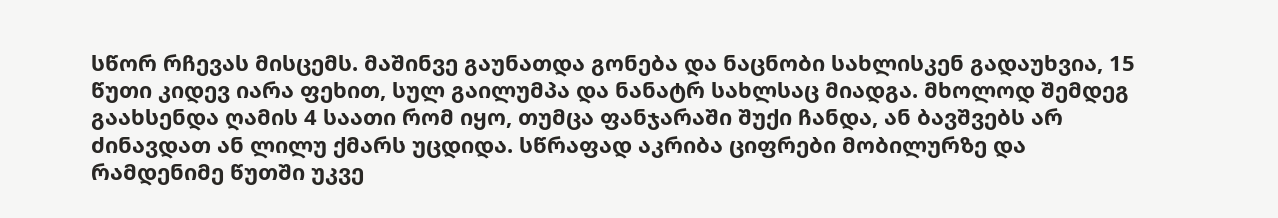სწორ რჩევას მისცემს. მაშინვე გაუნათდა გონება და ნაცნობი სახლისკენ გადაუხვია, 15 წუთი კიდევ იარა ფეხით, სულ გაილუმპა და ნანატრ სახლსაც მიადგა. მხოლოდ შემდეგ გაახსენდა ღამის 4 საათი რომ იყო, თუმცა ფანჯარაში შუქი ჩანდა, ან ბავშვებს არ ძინავდათ ან ლილუ ქმარს უცდიდა. სწრაფად აკრიბა ციფრები მობილურზე და რამდენიმე წუთში უკვე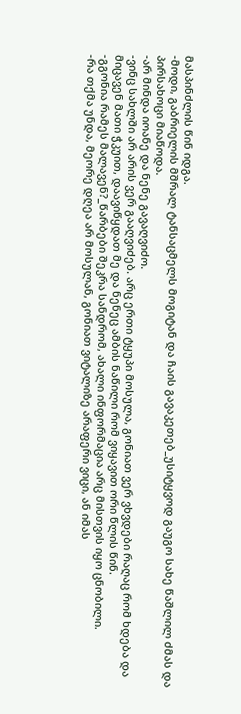მასპინძლის წინ იდგა.
-მოდი, გაბრიელის მშრალ ტანსაცმელს მოგიტან და ჩაის გავაკეთებ_უსიტყვოდ გაუგო სახე წაშლილ ძმას და პირსახოცი მიაწოდა.
-არ მინდა იოანე და ნენე გავაღვიძო.
-ვინც სახლში არ არის ვერ გააღვიძებ. არც ერთი ტყუპი მოსულა, გონიათ ვერ ვხვდები რაღაც რომ ხდება და მიცავენ მათი ჭკუით, დაავიწყდათ მე და ნენეც ამბის ნაწილი რომ ვიყავით ორი წლის წინ.
-გგონია რამეს მალავენ?_წარბები შეკრა სანდრომ, ახალი ინფორმაცია არც მისთვის იყო ცნობილი.
-რა თქმა უნდა, მეორე დღეა არ მოსულან, გონიათ ვიტალიზე არაფერი ვიცი, ან იმას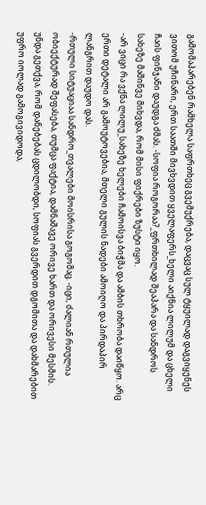გამომაპარებენ რამხელა საფრთხეც გვემუქრება, დაცვაც სულ ტყუილად დაგვიყენეს ვითომ უჩინარი, ერთ საათში მივხვდით ყველაფერს_ხელი აიქნია ლილუმ და ცხელი ჩაის ფინჯანი დაუდგა ძმას. -სოფია როგორაა?_ფრთხილად შეაპარა და სანდროს სახეზე მაშინვე მიხვდა, რომ მისი ფიქრები ზუსტი იყო.
-არ ვიცი რა ვქნა ლილუ_სახეზე ხელები ჩამოისვა ბიჭმა და ამბის თხრობა დაიწყო. არც ერთი დეტალი არ გამოუტოვებია, მთელი გულის ნადები ამოიღო და პირდაპირ ლანგრით დაუდო დას.
-რთული სიტუაციაა სანდრო_თვალები მოისრისა გოგომაც. -იცი, ძალიან რთულია ობიექტურად შეფასება, თუმცა ფაქტია, დამნაშავე ორივე ხართ და ორივესი მესმის. უნდა გეთქვა, რომ დანებებას ცდილობდი, სოფიას გვერდით დგომითა და დახმარებით უფრო იოლად გამოგივიდოდა,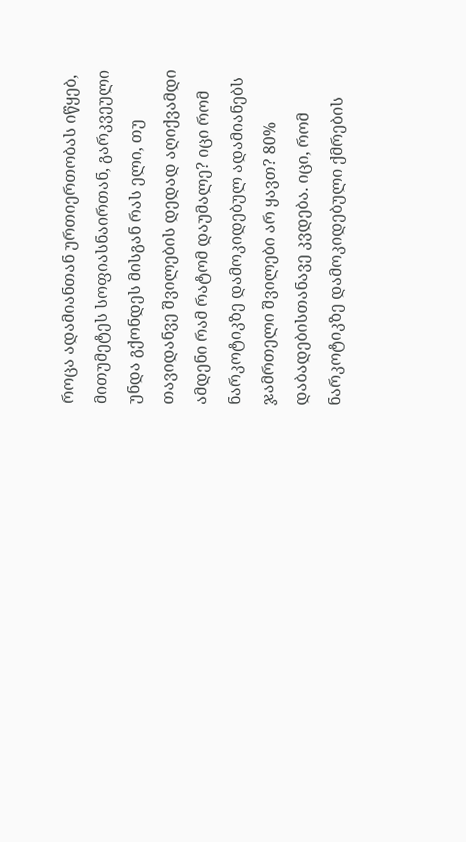როცა ადამიანთან ურთიერთობას იწყებ, მითუმეტეს სოფიასნაირთან, გარკვეული უნდა გქონდეს მისგან რას ელი, თუ თავიდანვე შვილების დედად აღიქვამდი ამდენი რამ რატომ დაუმალე? იცი რომ ნარკოტიკზე დამოკიდებულ ადამიანებს ჯამრთელი შვილები არ ყავთ? 80% დაბადებისთანავე კვდება. იცი, რომ ნარკოტიკზე დამოკიდებული ქმრების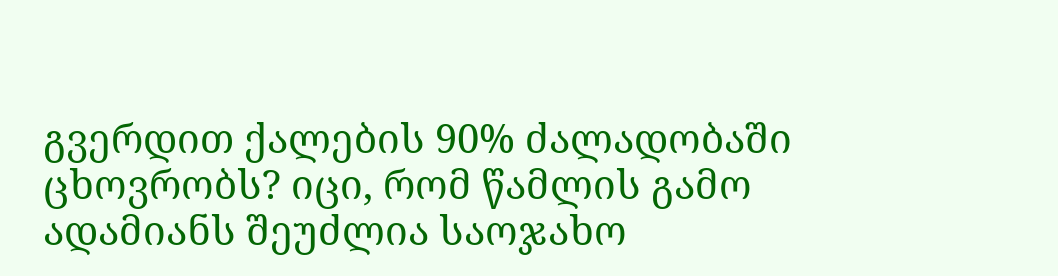გვერდით ქალების 90% ძალადობაში ცხოვრობს? იცი, რომ წამლის გამო ადამიანს შეუძლია საოჯახო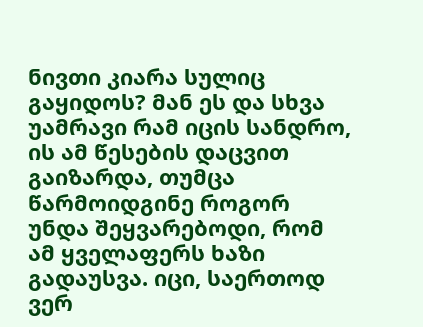ნივთი კიარა სულიც გაყიდოს? მან ეს და სხვა უამრავი რამ იცის სანდრო, ის ამ წესების დაცვით გაიზარდა, თუმცა წარმოიდგინე როგორ უნდა შეყვარებოდი, რომ ამ ყველაფერს ხაზი გადაუსვა. იცი, საერთოდ ვერ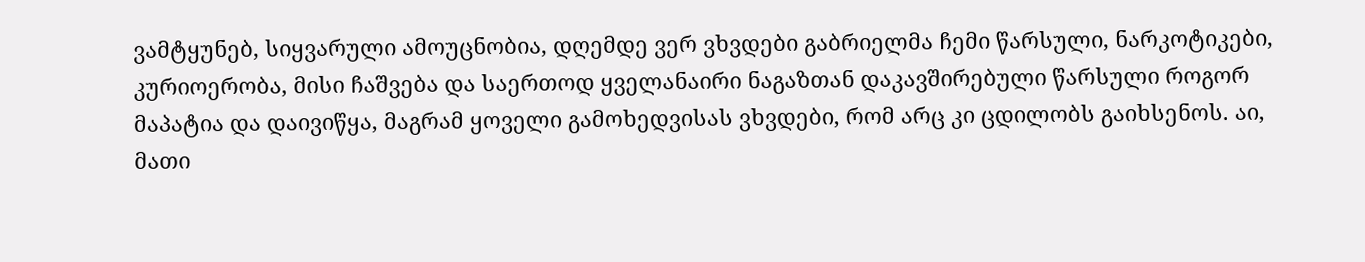ვამტყუნებ, სიყვარული ამოუცნობია, დღემდე ვერ ვხვდები გაბრიელმა ჩემი წარსული, ნარკოტიკები, კურიოერობა, მისი ჩაშვება და საერთოდ ყველანაირი ნაგაზთან დაკავშირებული წარსული როგორ მაპატია და დაივიწყა, მაგრამ ყოველი გამოხედვისას ვხვდები, რომ არც კი ცდილობს გაიხსენოს. აი, მათი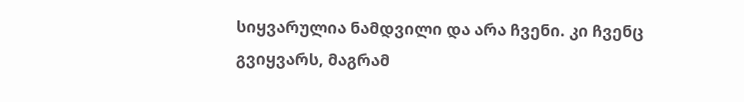სიყვარულია ნამდვილი და არა ჩვენი. კი ჩვენც გვიყვარს, მაგრამ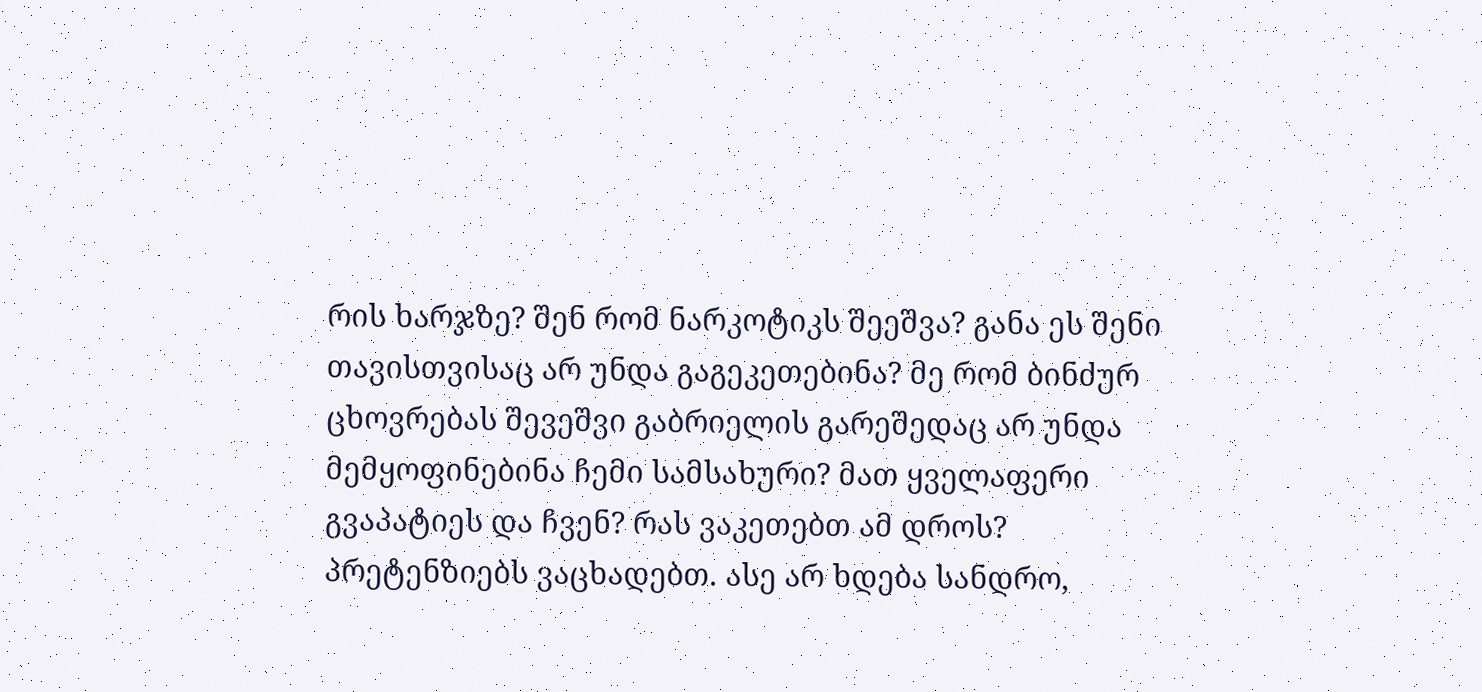რის ხარჯზე? შენ რომ ნარკოტიკს შეეშვა? განა ეს შენი თავისთვისაც არ უნდა გაგეკეთებინა? მე რომ ბინძურ ცხოვრებას შევეშვი გაბრიელის გარეშედაც არ უნდა მემყოფინებინა ჩემი სამსახური? მათ ყველაფერი გვაპატიეს და ჩვენ? რას ვაკეთებთ ამ დროს? პრეტენზიებს ვაცხადებთ. ასე არ ხდება სანდრო,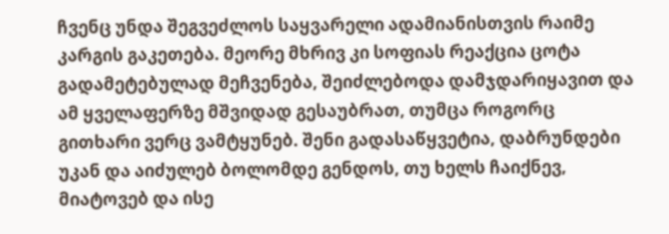ჩვენც უნდა შეგვეძლოს საყვარელი ადამიანისთვის რაიმე კარგის გაკეთება. მეორე მხრივ კი სოფიას რეაქცია ცოტა გადამეტებულად მეჩვენება, შეიძლებოდა დამჯდარიყავით და ამ ყველაფერზე მშვიდად გესაუბრათ, თუმცა როგორც გითხარი ვერც ვამტყუნებ. შენი გადასაწყვეტია, დაბრუნდები უკან და აიძულებ ბოლომდე გენდოს, თუ ხელს ჩაიქნევ, მიატოვებ და ისე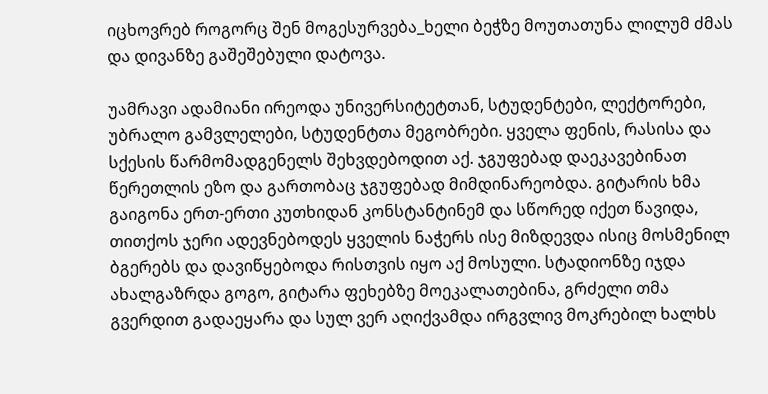იცხოვრებ როგორც შენ მოგესურვება_ხელი ბეჭზე მოუთათუნა ლილუმ ძმას და დივანზე გაშეშებული დატოვა.

უამრავი ადამიანი ირეოდა უნივერსიტეტთან, სტუდენტები, ლექტორები, უბრალო გამვლელები, სტუდენტთა მეგობრები. ყველა ფენის, რასისა და სქესის წარმომადგენელს შეხვდებოდით აქ. ჯგუფებად დაეკავებინათ წერეთლის ეზო და გართობაც ჯგუფებად მიმდინარეობდა. გიტარის ხმა გაიგონა ერთ-ერთი კუთხიდან კონსტანტინემ და სწორედ იქეთ წავიდა, თითქოს ჯერი ადევნებოდეს ყველის ნაჭერს ისე მიზდევდა ისიც მოსმენილ ბგერებს და დავიწყებოდა რისთვის იყო აქ მოსული. სტადიონზე იჯდა ახალგაზრდა გოგო, გიტარა ფეხებზე მოეკალათებინა, გრძელი თმა გვერდით გადაეყარა და სულ ვერ აღიქვამდა ირგვლივ მოკრებილ ხალხს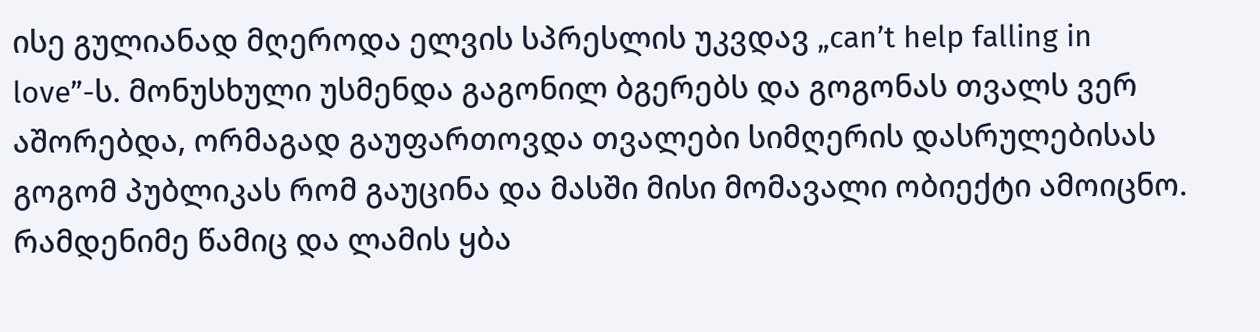ისე გულიანად მღეროდა ელვის სპრესლის უკვდავ „can’t help falling in love”-ს. მონუსხული უსმენდა გაგონილ ბგერებს და გოგონას თვალს ვერ აშორებდა, ორმაგად გაუფართოვდა თვალები სიმღერის დასრულებისას გოგომ პუბლიკას რომ გაუცინა და მასში მისი მომავალი ობიექტი ამოიცნო. რამდენიმე წამიც და ლამის ყბა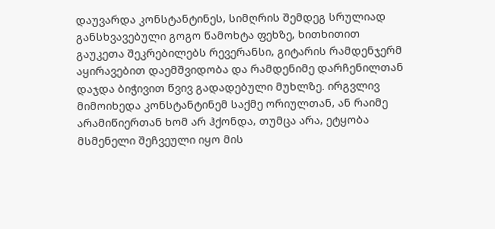დაუვარდა კონსტანტინეს, სიმღრის შემდეგ სრულიად განსხვავებული გოგო წამოხტა ფეხზე, ხითხითით გაუკეთა შეკრებილებს რევერანსი, გიტარის რამდენჯერმ აყირავებით დაემშვიდობა და რამდენიმე დარჩენილთან დაჯდა ბიჭივით წვივ გადადებული მუხლზე. ირგვლივ მიმოიხედა კონსტანტინემ საქმე ორიულთან, ან რაიმე არამიწიერთან ხომ არ ჰქონდა, თუმცა არა, ეტყობა მსმენელი შეჩვეული იყო მის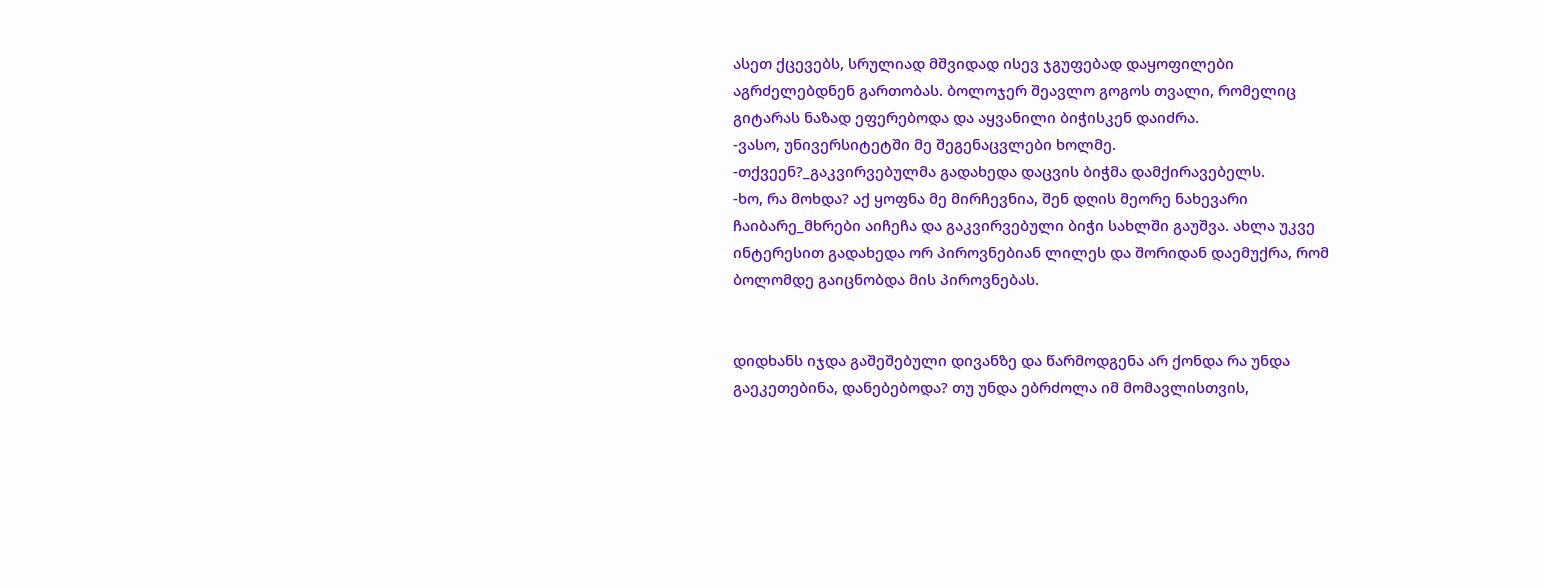ასეთ ქცევებს, სრულიად მშვიდად ისევ ჯგუფებად დაყოფილები აგრძელებდნენ გართობას. ბოლოჯერ შეავლო გოგოს თვალი, რომელიც გიტარას ნაზად ეფერებოდა და აყვანილი ბიჭისკენ დაიძრა.
-ვასო, უნივერსიტეტში მე შეგენაცვლები ხოლმე.
-თქვეენ?_გაკვირვებულმა გადახედა დაცვის ბიჭმა დამქირავებელს.
-ხო, რა მოხდა? აქ ყოფნა მე მირჩევნია, შენ დღის მეორე ნახევარი ჩაიბარე_მხრები აიჩეჩა და გაკვირვებული ბიჭი სახლში გაუშვა. ახლა უკვე ინტერესით გადახედა ორ პიროვნებიან ლილეს და შორიდან დაემუქრა, რომ ბოლომდე გაიცნობდა მის პიროვნებას.


დიდხანს იჯდა გაშეშებული დივანზე და წარმოდგენა არ ქონდა რა უნდა გაეკეთებინა, დანებებოდა? თუ უნდა ებრძოლა იმ მომავლისთვის,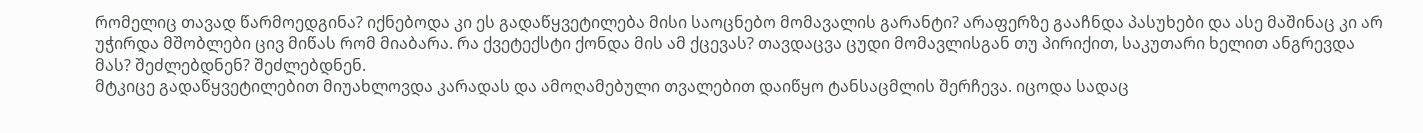რომელიც თავად წარმოედგინა? იქნებოდა კი ეს გადაწყვეტილება მისი საოცნებო მომავალის გარანტი? არაფერზე გააჩნდა პასუხები და ასე მაშინაც კი არ უჭირდა მშობლები ცივ მიწას რომ მიაბარა. რა ქვეტექსტი ქონდა მის ამ ქცევას? თავდაცვა ცუდი მომავლისგან თუ პირიქით, საკუთარი ხელით ანგრევდა მას? შეძლებდნენ? შეძლებდნენ.
მტკიცე გადაწყვეტილებით მიუახლოვდა კარადას და ამოღამებული თვალებით დაიწყო ტანსაცმლის შერჩევა. იცოდა სადაც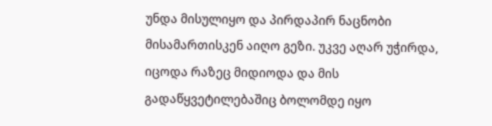უნდა მისულიყო და პირდაპირ ნაცნობი მისამართისკენ აიღო გეზი. უკვე აღარ უჭირდა, იცოდა რაზეც მიდიოდა და მის გადაწყვეტილებაშიც ბოლომდე იყო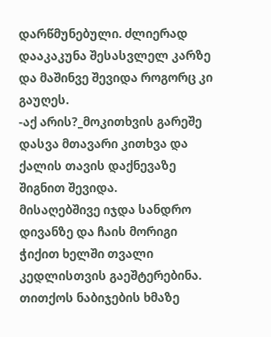დარწმუნებული. ძლიერად დააკაკუნა შესასვლელ კარზე და მაშინვე შევიდა როგორც კი გაუღეს.
-აქ არის?_მოკითხვის გარეშე დასვა მთავარი კითხვა და ქალის თავის დაქნევაზე შიგნით შევიდა.
მისაღებშივე იჯდა სანდრო დივანზე და ჩაის მორიგი ჭიქით ხელში თვალი კედლისთვის გაეშტერებინა. თითქოს ნაბიჯების ხმაზე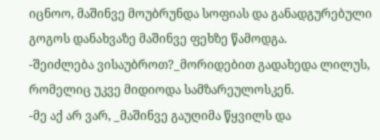იცნოო, მაშინვე მოუბრუნდა სოფიას და განადგურებული გოგოს დანახვაზე მაშინვე ფეხზე წამოდგა.
-შეიძლება ვისაუბროთ?_მორიდებით გადახედა ლილუს, რომელიც უკვე მიდიოდა სამზარეულოსკენ.
-მე აქ არ ვარ, _მაშინვე გაუღიმა წყვილს და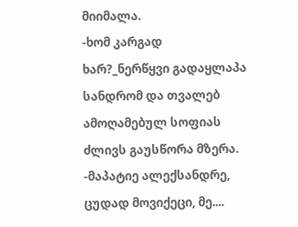მიიმალა.
-ხომ კარგად ხარ?_ნერწყვი გადაყლაპა სანდრომ და თვალებ ამოღამებულ სოფიას ძლივს გაუსწორა მზერა.
-მაპატიე ალექსანდრე, ცუდად მოვიქეცი, მე....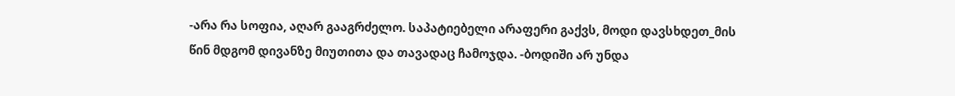-არა რა სოფია, აღარ გააგრძელო. საპატიებელი არაფერი გაქვს, მოდი დავსხდეთ_მის წინ მდგომ დივანზე მიუთითა და თავადაც ჩამოჯდა. -ბოდიში არ უნდა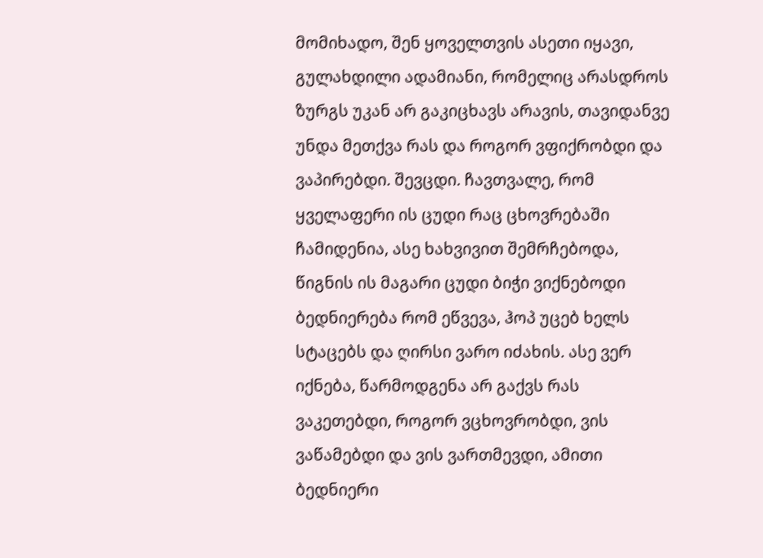მომიხადო, შენ ყოველთვის ასეთი იყავი, გულახდილი ადამიანი, რომელიც არასდროს ზურგს უკან არ გაკიცხავს არავის, თავიდანვე უნდა მეთქვა რას და როგორ ვფიქრობდი და ვაპირებდი. შევცდი. ჩავთვალე, რომ ყველაფერი ის ცუდი რაც ცხოვრებაში ჩამიდენია, ასე ხახვივით შემრჩებოდა, წიგნის ის მაგარი ცუდი ბიჭი ვიქნებოდი ბედნიერება რომ ეწვევა, ჰოპ უცებ ხელს სტაცებს და ღირსი ვარო იძახის. ასე ვერ იქნება, წარმოდგენა არ გაქვს რას ვაკეთებდი, როგორ ვცხოვრობდი, ვის ვაწამებდი და ვის ვართმევდი, ამითი ბედნიერი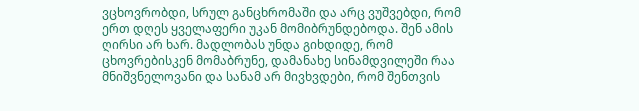ვცხოვრობდი, სრულ განცხრომაში და არც ვუშვებდი, რომ ერთ დღეს ყველაფერი უკან მომიბრუნდებოდა. შენ ამის ღირსი არ ხარ. მადლობას უნდა გიხდიდე, რომ ცხოვრებისკენ მომაბრუნე, დამანახე სინამდვილეში რაა მნიშვნელოვანი და სანამ არ მივხვდები, რომ შენთვის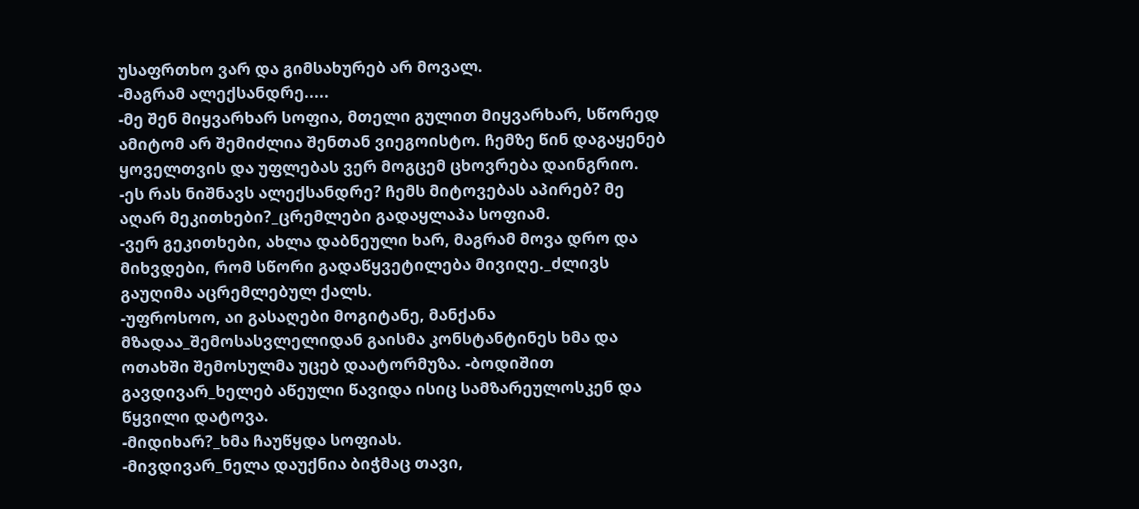უსაფრთხო ვარ და გიმსახურებ არ მოვალ.
-მაგრამ ალექსანდრე.....
-მე შენ მიყვარხარ სოფია, მთელი გულით მიყვარხარ, სწორედ ამიტომ არ შემიძლია შენთან ვიეგოისტო. ჩემზე წინ დაგაყენებ ყოველთვის და უფლებას ვერ მოგცემ ცხოვრება დაინგრიო.
-ეს რას ნიშნავს ალექსანდრე? ჩემს მიტოვებას აპირებ? მე აღარ მეკითხები?_ცრემლები გადაყლაპა სოფიამ.
-ვერ გეკითხები, ახლა დაბნეული ხარ, მაგრამ მოვა დრო და მიხვდები, რომ სწორი გადაწყვეტილება მივიღე._ძლივს გაუღიმა აცრემლებულ ქალს.
-უფროსოო, აი გასაღები მოგიტანე, მანქანა მზადაა_შემოსასვლელიდან გაისმა კონსტანტინეს ხმა და ოთახში შემოსულმა უცებ დაატორმუზა. -ბოდიშით გავდივარ_ხელებ აწეული წავიდა ისიც სამზარეულოსკენ და წყვილი დატოვა.
-მიდიხარ?_ხმა ჩაუწყდა სოფიას.
-მივდივარ_ნელა დაუქნია ბიჭმაც თავი,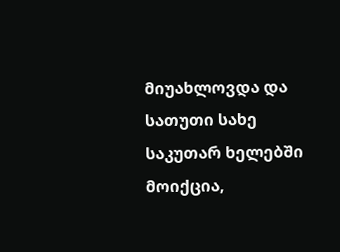მიუახლოვდა და სათუთი სახე საკუთარ ხელებში მოიქცია,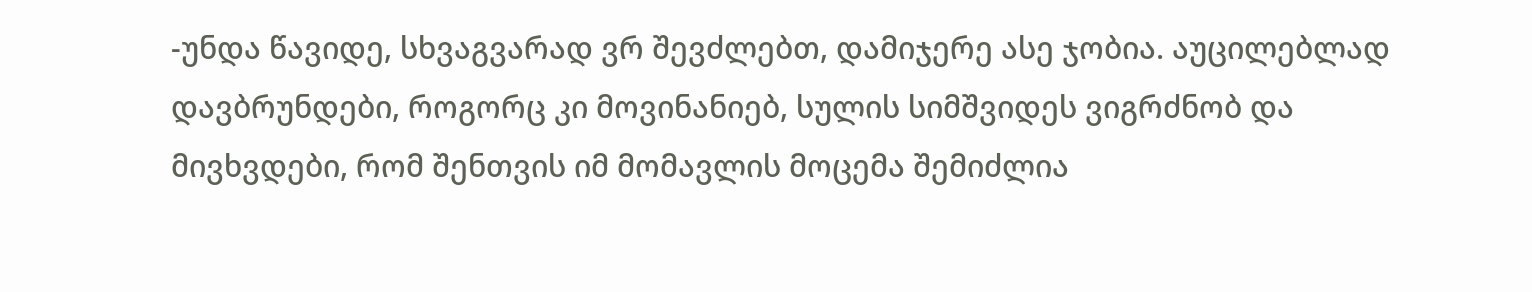-უნდა წავიდე, სხვაგვარად ვრ შევძლებთ, დამიჯერე ასე ჯობია. აუცილებლად დავბრუნდები, როგორც კი მოვინანიებ, სულის სიმშვიდეს ვიგრძნობ და მივხვდები, რომ შენთვის იმ მომავლის მოცემა შემიძლია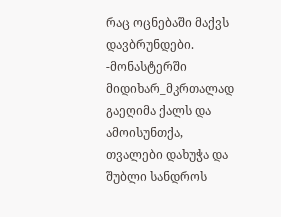რაც ოცნებაში მაქვს დავბრუნდები.
-მონასტერში მიდიხარ_მკრთალად გაეღიმა ქალს და ამოისუნთქა, თვალები დახუჭა და შუბლი სანდროს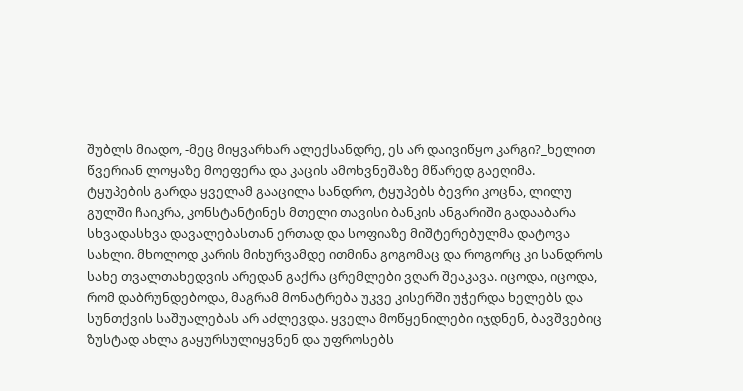შუბლს მიადო, -მეც მიყვარხარ ალექსანდრე, ეს არ დაივიწყო კარგი?_ხელით წვერიან ლოყაზე მოეფერა და კაცის ამოხვნეშაზე მწარედ გაეღიმა.
ტყუპების გარდა ყველამ გააცილა სანდრო, ტყუპებს ბევრი კოცნა, ლილუ გულში ჩაიკრა, კონსტანტინეს მთელი თავისი ბანკის ანგარიში გადააბარა სხვადასხვა დავალებასთან ერთად და სოფიაზე მიშტერებულმა დატოვა სახლი. მხოლოდ კარის მიხურვამდე ითმინა გოგომაც და როგორც კი სანდროს სახე თვალთახედვის არედან გაქრა ცრემლები ვღარ შეაკავა. იცოდა, იცოდა, რომ დაბრუნდებოდა, მაგრამ მონატრება უკვე კისერში უჭერდა ხელებს და სუნთქვის საშუალებას არ აძლევდა. ყველა მოწყენილები იჯდნენ, ბავშვებიც ზუსტად ახლა გაყურსულიყვნენ და უფროსებს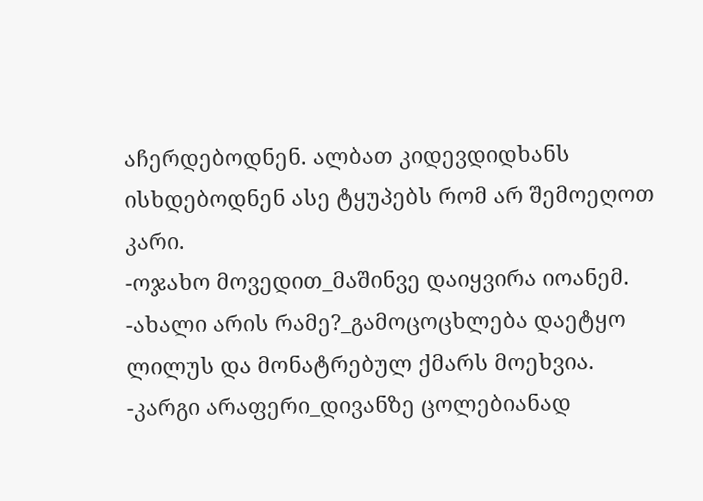აჩერდებოდნენ. ალბათ კიდევდიდხანს ისხდებოდნენ ასე ტყუპებს რომ არ შემოეღოთ კარი.
-ოჯახო მოვედით_მაშინვე დაიყვირა იოანემ.
-ახალი არის რამე?_გამოცოცხლება დაეტყო ლილუს და მონატრებულ ქმარს მოეხვია.
-კარგი არაფერი_დივანზე ცოლებიანად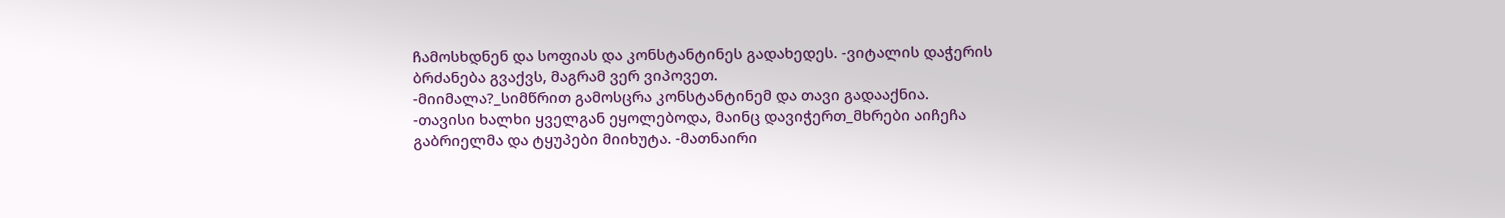ჩამოსხდნენ და სოფიას და კონსტანტინეს გადახედეს. -ვიტალის დაჭერის ბრძანება გვაქვს, მაგრამ ვერ ვიპოვეთ.
-მიიმალა?_სიმწრით გამოსცრა კონსტანტინემ და თავი გადააქნია.
-თავისი ხალხი ყველგან ეყოლებოდა, მაინც დავიჭერთ_მხრები აიჩეჩა გაბრიელმა და ტყუპები მიიხუტა. -მათნაირი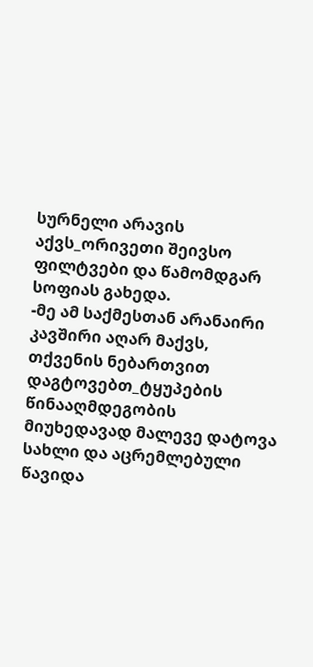სურნელი არავის აქვს_ორივეთი შეივსო ფილტვები და წამომდგარ სოფიას გახედა.
-მე ამ საქმესთან არანაირი კავშირი აღარ მაქვს, თქვენის ნებართვით დაგტოვებთ_ტყუპების წინააღმდეგობის მიუხედავად მალევე დატოვა სახლი და აცრემლებული წავიდა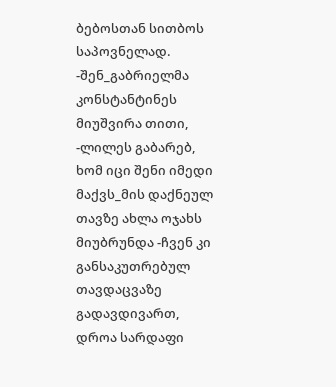ბებოსთან სითბოს საპოვნელად.
-შენ_გაბრიელმა კონსტანტინეს მიუშვირა თითი, -ლილეს გაბარებ, ხომ იცი შენი იმედი მაქვს_მის დაქნეულ თავზე ახლა ოჯახს მიუბრუნდა -ჩვენ კი განსაკუთრებულ თავდაცვაზე გადავდივართ, დროა სარდაფი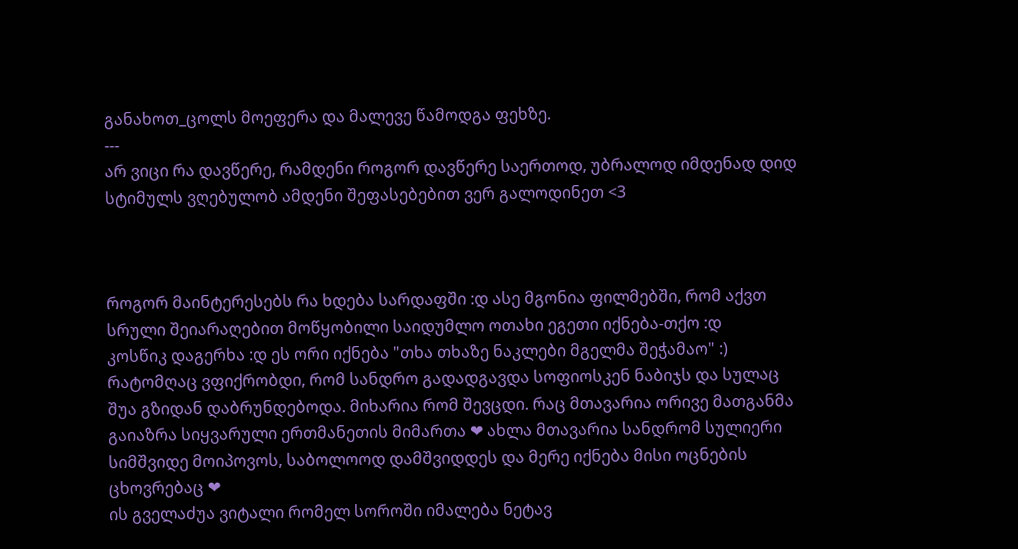განახოთ_ცოლს მოეფერა და მალევე წამოდგა ფეხზე.
---
არ ვიცი რა დავწერე, რამდენი როგორ დავწერე საერთოდ, უბრალოდ იმდენად დიდ სტიმულს ვღებულობ ამდენი შეფასებებით ვერ გალოდინეთ <3



როგორ მაინტერესებს რა ხდება სარდაფში :დ ასე მგონია ფილმებში, რომ აქვთ სრული შეიარაღებით მოწყობილი საიდუმლო ოთახი ეგეთი იქნება-თქო :დ
კოსწიკ დაგერხა :დ ეს ორი იქნება "თხა თხაზე ნაკლები მგელმა შეჭამაო" :)
რატომღაც ვფიქრობდი, რომ სანდრო გადადგავდა სოფიოსკენ ნაბიჯს და სულაც შუა გზიდან დაბრუნდებოდა. მიხარია რომ შევცდი. რაც მთავარია ორივე მათგანმა გაიაზრა სიყვარული ერთმანეთის მიმართა ❤ ახლა მთავარია სანდრომ სულიერი სიმშვიდე მოიპოვოს, საბოლოოდ დამშვიდდეს და მერე იქნება მისი ოცნების ცხოვრებაც ❤
ის გველაძუა ვიტალი რომელ სოროში იმალება ნეტავ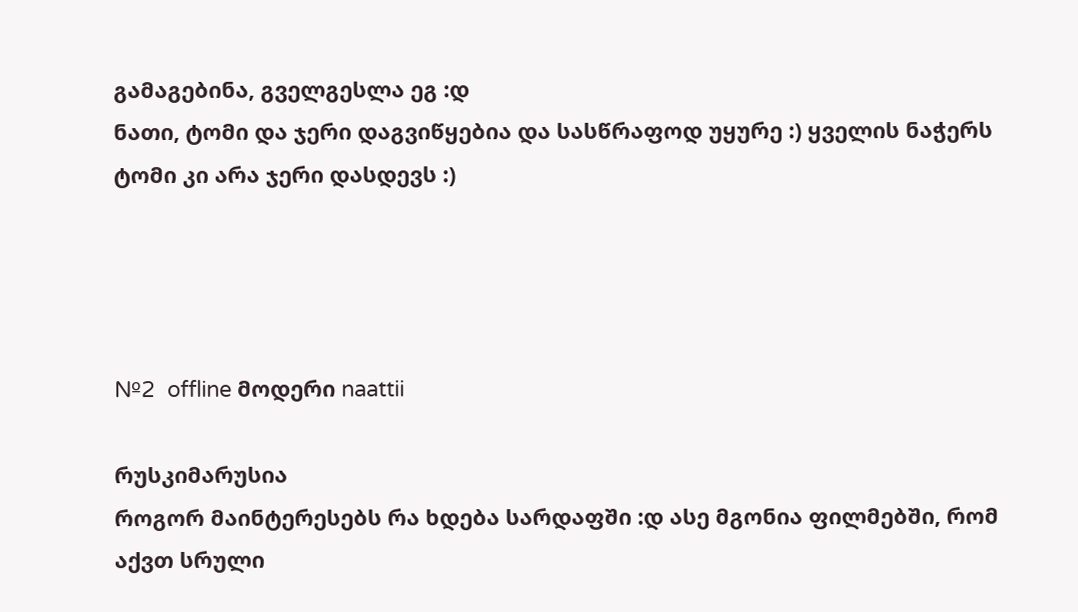გამაგებინა, გველგესლა ეგ :დ
ნათი, ტომი და ჯერი დაგვიწყებია და სასწრაფოდ უყურე :) ყველის ნაჭერს ტომი კი არა ჯერი დასდევს :)




№2  offline მოდერი naattii

რუსკიმარუსია
როგორ მაინტერესებს რა ხდება სარდაფში :დ ასე მგონია ფილმებში, რომ აქვთ სრული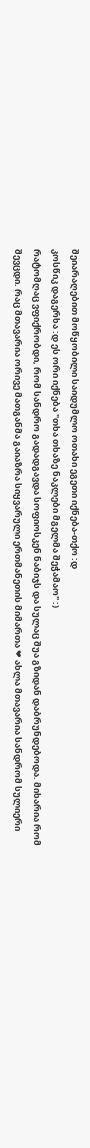შეიარაღებით მოწყობილი საიდუმლო ოთახი ეგეთი იქნება-თქო :დ
კოსწიკ დაგერხა :დ ეს ორი იქნება "თხა თხაზე ნაკლები მგელმა შეჭამაო" :)
რატომღაც ვფიქრობდი, რომ სანდრო გადადგავდა სოფიოსკენ ნაბიჯს და სულაც შუა გზიდან დაბრუნდებოდა. მიხარია რომ შევცდი. რაც მთავარია ორივე მათგანმა გაიაზრა სიყვარული ერთმანეთის მიმართა ❤ ახლა მთავარია სანდრომ სულიერი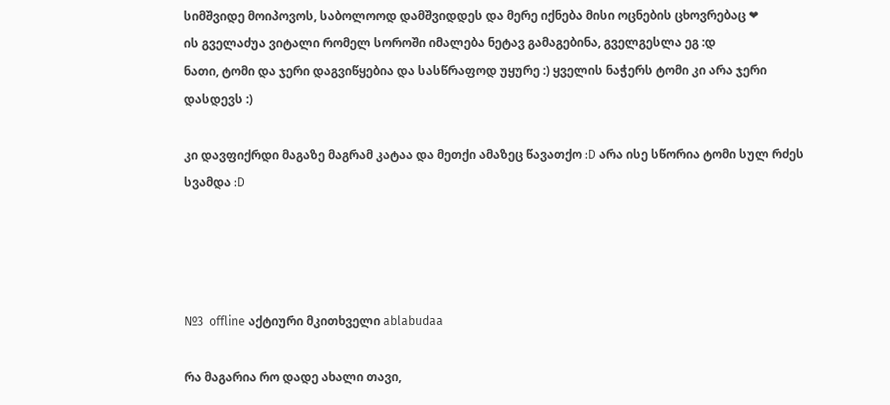სიმშვიდე მოიპოვოს, საბოლოოდ დამშვიდდეს და მერე იქნება მისი ოცნების ცხოვრებაც ❤
ის გველაძუა ვიტალი რომელ სოროში იმალება ნეტავ გამაგებინა, გველგესლა ეგ :დ
ნათი, ტომი და ჯერი დაგვიწყებია და სასწრაფოდ უყურე :) ყველის ნაჭერს ტომი კი არა ჯერი დასდევს :)

კი დავფიქრდი მაგაზე მაგრამ კატაა და მეთქი ამაზეც წავათქო :D არა ისე სწორია ტომი სულ რძეს სვამდა :D




№3  offline აქტიური მკითხველი ablabudaa

რა მაგარია რო დადე ახალი თავი,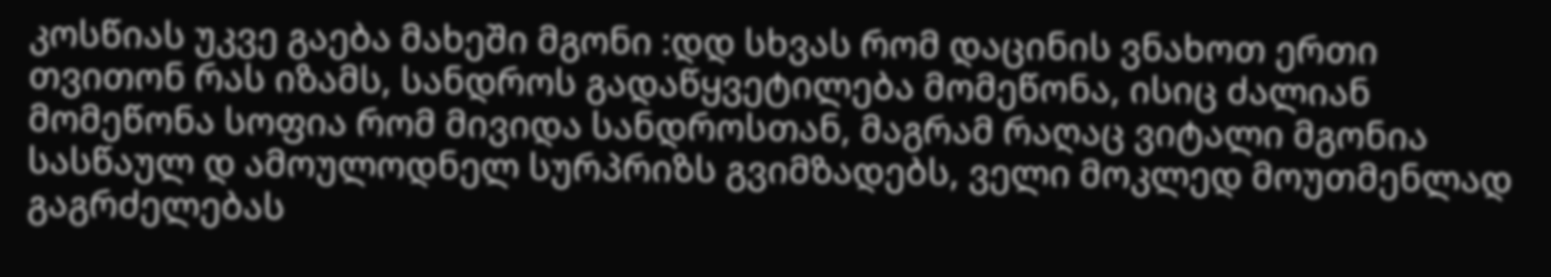კოსწიას უკვე გაება მახეში მგონი :დდ სხვას რომ დაცინის ვნახოთ ერთი თვითონ რას იზამს, სანდროს გადაწყვეტილება მომეწონა, ისიც ძალიან მომეწონა სოფია რომ მივიდა სანდროსთან, მაგრამ რაღაც ვიტალი მგონია სასწაულ დ ამოულოდნელ სურპრიზს გვიმზადებს, ველი მოკლედ მოუთმენლად გაგრძელებას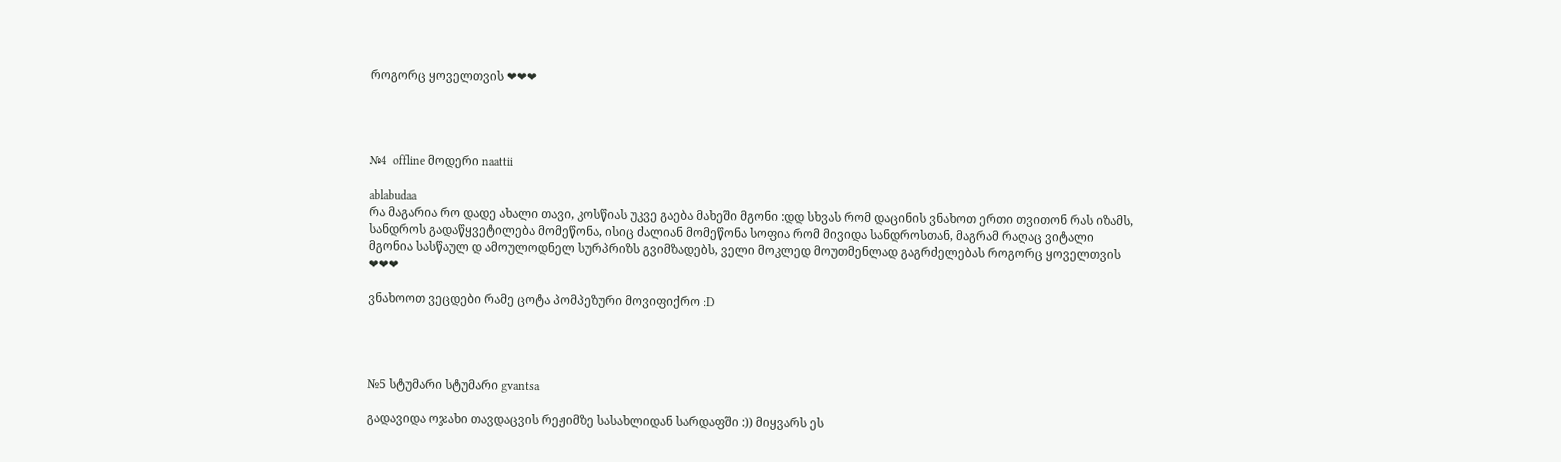როგორც ყოველთვის ❤❤❤




№4  offline მოდერი naattii

ablabudaa
რა მაგარია რო დადე ახალი თავი, კოსწიას უკვე გაება მახეში მგონი :დდ სხვას რომ დაცინის ვნახოთ ერთი თვითონ რას იზამს, სანდროს გადაწყვეტილება მომეწონა, ისიც ძალიან მომეწონა სოფია რომ მივიდა სანდროსთან, მაგრამ რაღაც ვიტალი მგონია სასწაულ დ ამოულოდნელ სურპრიზს გვიმზადებს, ველი მოკლედ მოუთმენლად გაგრძელებას როგორც ყოველთვის ❤❤❤

ვნახოოთ ვეცდები რამე ცოტა პომპეზური მოვიფიქრო :D




№5 სტუმარი სტუმარი gvantsa

გადავიდა ოჯახი თავდაცვის რეჟიმზე სასახლიდან სარდაფში :)) მიყვარს ეს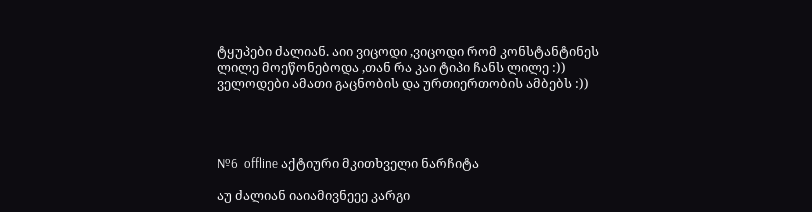ტყუპები ძალიან. აიი ვიცოდი ,ვიცოდი რომ კონსტანტინეს ლილე მოეწონებოდა ,თან რა კაი ტიპი ჩანს ლილე :)) ველოდები ამათი გაცნობის და ურთიერთობის ამბებს :))




№6  offline აქტიური მკითხველი ნარჩიტა

აუ ძალიან იაიამივნეეე კარგი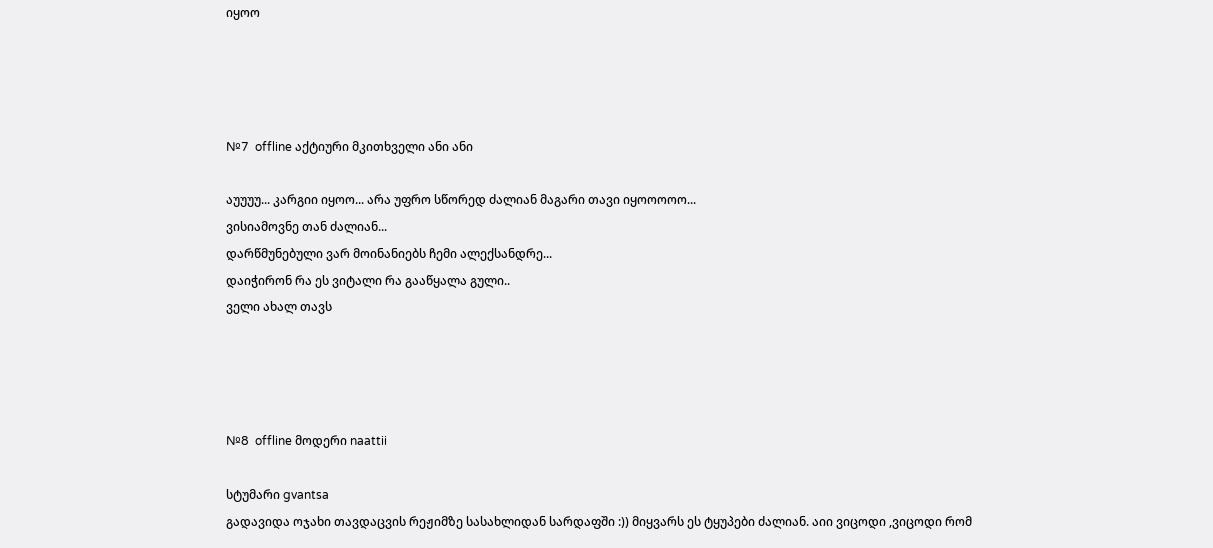იყოო




№7  offline აქტიური მკითხველი ანი ანი

აუუუუ... კარგიი იყოო... არა უფრო სწორედ ძალიან მაგარი თავი იყოოოოო...
ვისიამოვნე თან ძალიან...
დარწმუნებული ვარ მოინანიებს ჩემი ალექსანდრე...
დაიჭირონ რა ეს ვიტალი რა გააწყალა გული..
ველი ახალ თავს




№8  offline მოდერი naattii

სტუმარი gvantsa
გადავიდა ოჯახი თავდაცვის რეჟიმზე სასახლიდან სარდაფში :)) მიყვარს ეს ტყუპები ძალიან. აიი ვიცოდი ,ვიცოდი რომ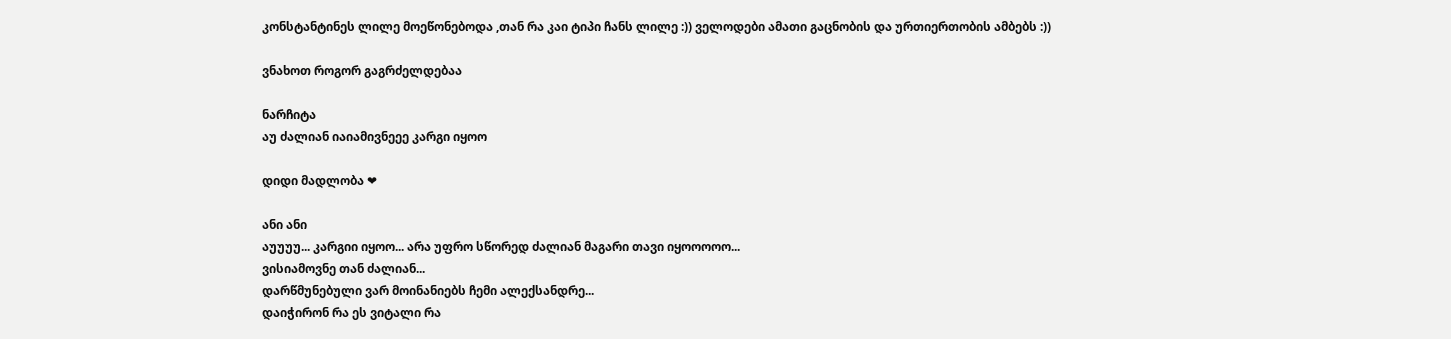კონსტანტინეს ლილე მოეწონებოდა ,თან რა კაი ტიპი ჩანს ლილე :)) ველოდები ამათი გაცნობის და ურთიერთობის ამბებს :))

ვნახოთ როგორ გაგრძელდებაა

ნარჩიტა
აუ ძალიან იაიამივნეეე კარგი იყოო

დიდი მადლობა ❤

ანი ანი
აუუუუ... კარგიი იყოო... არა უფრო სწორედ ძალიან მაგარი თავი იყოოოოო...
ვისიამოვნე თან ძალიან...
დარწმუნებული ვარ მოინანიებს ჩემი ალექსანდრე...
დაიჭირონ რა ეს ვიტალი რა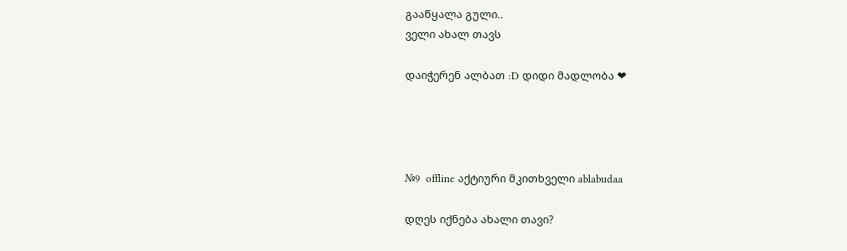გააწყალა გული..
ველი ახალ თავს

დაიჭერენ ალბათ :D დიდი მადლობა ❤




№9  offline აქტიური მკითხველი ablabudaa

დღეს იქნება ახალი თავი?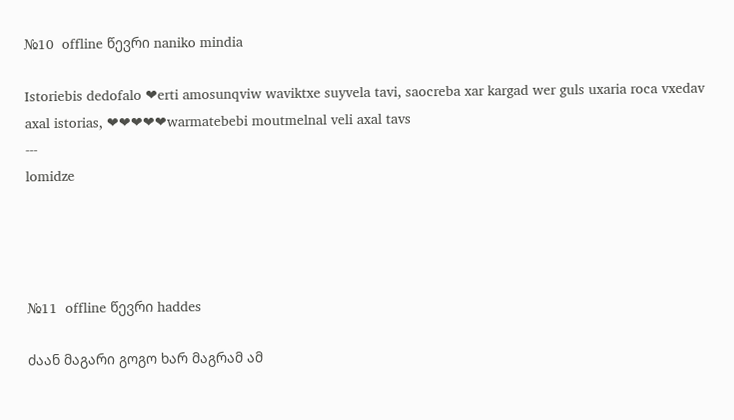№10  offline წევრი naniko mindia

Istoriebis dedofalo ❤erti amosunqviw waviktxe suyvela tavi, saocreba xar kargad wer guls uxaria roca vxedav axal istorias, ❤❤❤❤❤warmatebebi moutmelnal veli axal tavs
---
lomidze




№11  offline წევრი haddes

ძაან მაგარი გოგო ხარ მაგრამ ამ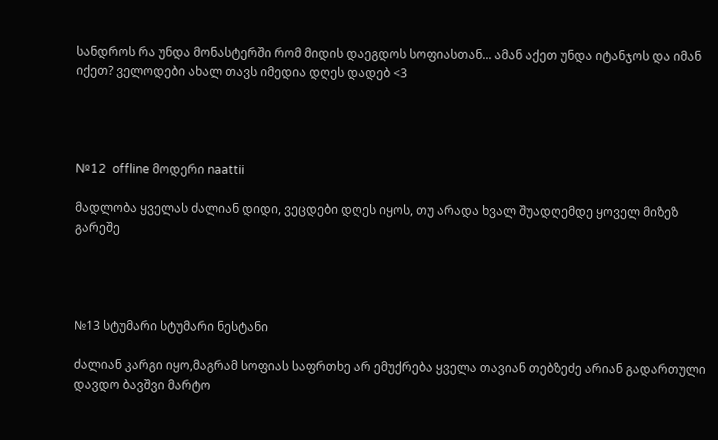სანდროს რა უნდა მონასტერში რომ მიდის დაეგდოს სოფიასთან... ამან აქეთ უნდა იტანჯოს და იმან იქეთ? ველოდები ახალ თავს იმედია დღეს დადებ <3




№12  offline მოდერი naattii

მადლობა ყველას ძალიან დიდი, ვეცდები დღეს იყოს, თუ არადა ხვალ შუადღემდე ყოველ მიზეზ გარეშე




№13 სტუმარი სტუმარი ნესტანი

ძალიან კარგი იყო,მაგრამ სოფიას საფრთხე არ ემუქრება ყველა თავიან თებზეძე არიან გადართული დავდო ბავშვი მარტო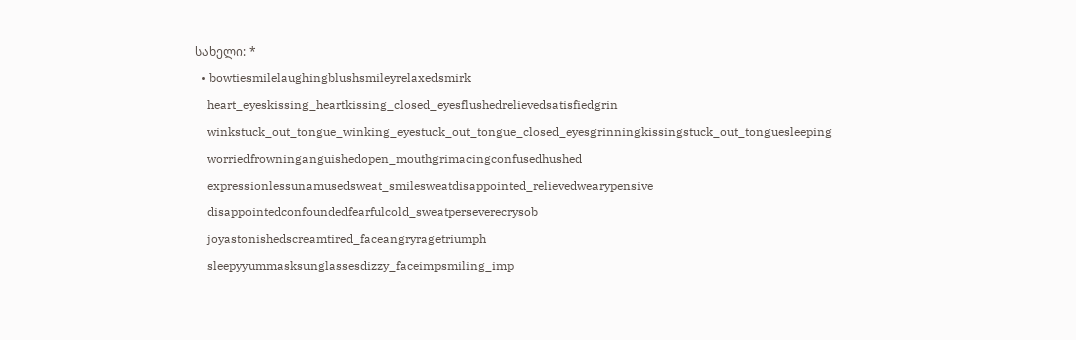სახელი: *
  • bowtiesmilelaughingblushsmileyrelaxedsmirk
    heart_eyeskissing_heartkissing_closed_eyesflushedrelievedsatisfiedgrin
    winkstuck_out_tongue_winking_eyestuck_out_tongue_closed_eyesgrinningkissingstuck_out_tonguesleeping
    worriedfrowninganguishedopen_mouthgrimacingconfusedhushed
    expressionlessunamusedsweat_smilesweatdisappointed_relievedwearypensive
    disappointedconfoundedfearfulcold_sweatperseverecrysob
    joyastonishedscreamtired_faceangryragetriumph
    sleepyyummasksunglassesdizzy_faceimpsmiling_imp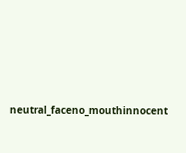neutral_faceno_mouthinnocent